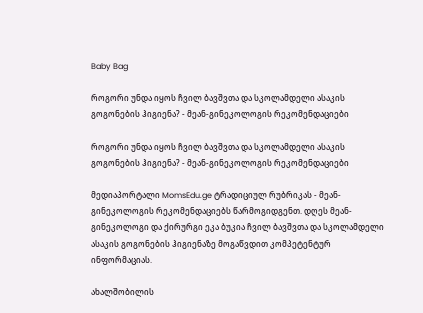Baby Bag

როგორი უნდა იყოს ჩვილ ბავშვთა და სკოლამდელი ასაკის გოგონების ჰიგიენა? - მეან-გინეკოლოგის რეკომენდაციები

როგორი უნდა იყოს ჩვილ ბავშვთა და სკოლამდელი ასაკის გოგონების ჰიგიენა? - მეან-გინეკოლოგის რეკომენდაციები

მედიაპორტალი MomsEdu.ge ტრადიციულ რუბრიკას - მეან-გინეკოლოგის რეკომენდაციებს წარმოგიდგენთ. დღეს მეან-გინეკოლოგი და ქირურგი ეკა ბუკია ჩვილ ბავშვთა და სკოლამდელი ასაკის გოგონების ჰიგიენაზე მოგაწვდით კომპეტენტურ ინფორმაციას.

ახალშობილის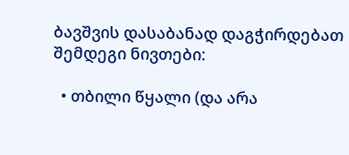ბავშვის დასაბანად დაგჭირდებათ შემდეგი ნივთები:

  • თბილი წყალი (და არა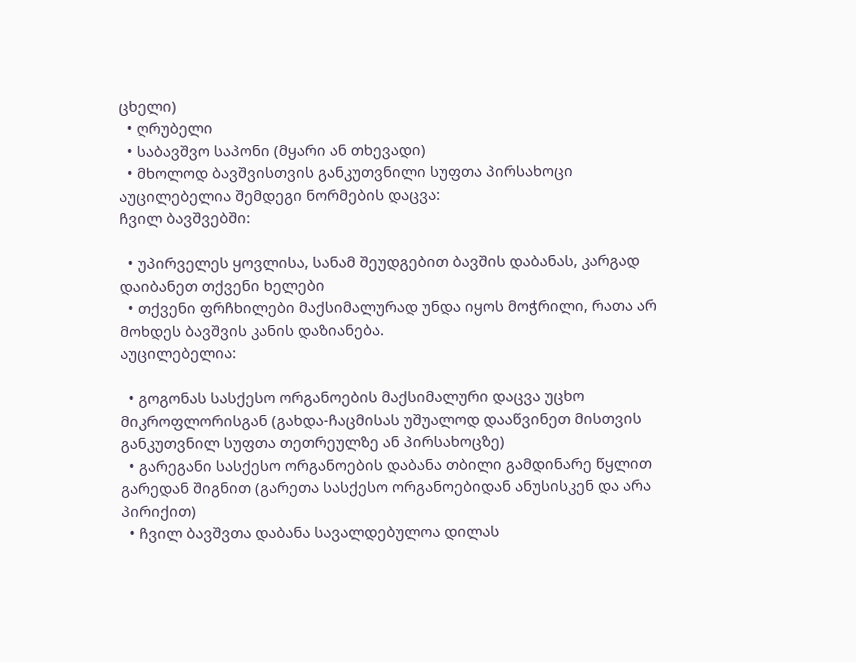ცხელი)
  • ღრუბელი
  • საბავშვო საპონი (მყარი ან თხევადი)
  • მხოლოდ ბავშვისთვის განკუთვნილი სუფთა პირსახოცი
აუცილებელია შემდეგი ნორმების დაცვა:
ჩვილ ბავშვებში:

  • უპირველეს ყოვლისა, სანამ შეუდგებით ბავშის დაბანას, კარგად დაიბანეთ თქვენი ხელები
  • თქვენი ფრჩხილები მაქსიმალურად უნდა იყოს მოჭრილი, რათა არ მოხდეს ბავშვის კანის დაზიანება.
აუცილებელია:

  • გოგონას სასქესო ორგანოების მაქსიმალური დაცვა უცხო მიკროფლორისგან (გახდა-ჩაცმისას უშუალოდ დააწვინეთ მისთვის განკუთვნილ სუფთა თეთრეულზე ან პირსახოცზე)
  • გარეგანი სასქესო ორგანოების დაბანა თბილი გამდინარე წყლით გარედან შიგნით (გარეთა სასქესო ორგანოებიდან ანუსისკენ და არა პირიქით)
  • ჩვილ ბავშვთა დაბანა სავალდებულოა დილას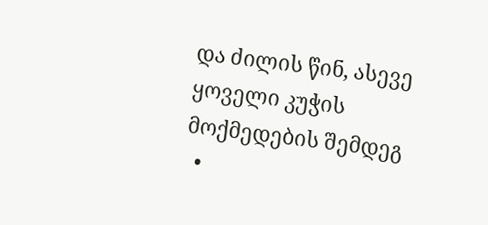და ძილის წინ, ასევე ყოველი კუჭის მოქმედების შემდეგ
  •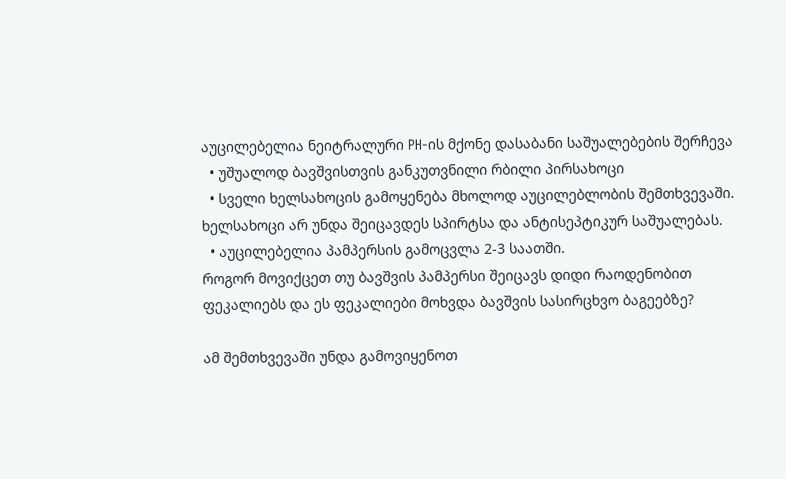აუცილებელია ნეიტრალური PH-ის მქონე დასაბანი საშუალებების შერჩევა
  • უშუალოდ ბავშვისთვის განკუთვნილი რბილი პირსახოცი
  • სველი ხელსახოცის გამოყენება მხოლოდ აუცილებლობის შემთხვევაში. ხელსახოცი არ უნდა შეიცავდეს სპირტსა და ანტისეპტიკურ საშუალებას.
  • აუცილებელია პამპერსის გამოცვლა 2-3 საათში.
როგორ მოვიქცეთ თუ ბავშვის პამპერსი შეიცავს დიდი რაოდენობით ფეკალიებს და ეს ფეკალიები მოხვდა ბავშვის სასირცხვო ბაგეებზე?

ამ შემთხვევაში უნდა გამოვიყენოთ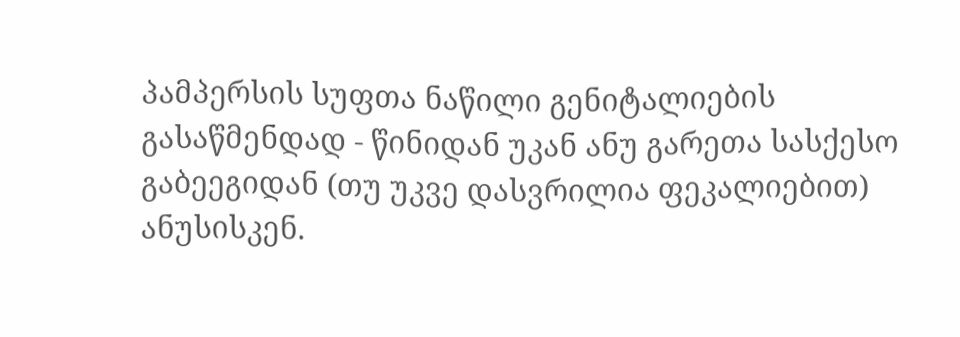პამპერსის სუფთა ნაწილი გენიტალიების გასაწმენდად - წინიდან უკან ანუ გარეთა სასქესო გაბეეგიდან (თუ უკვე დასვრილია ფეკალიებით) ანუსისკენ.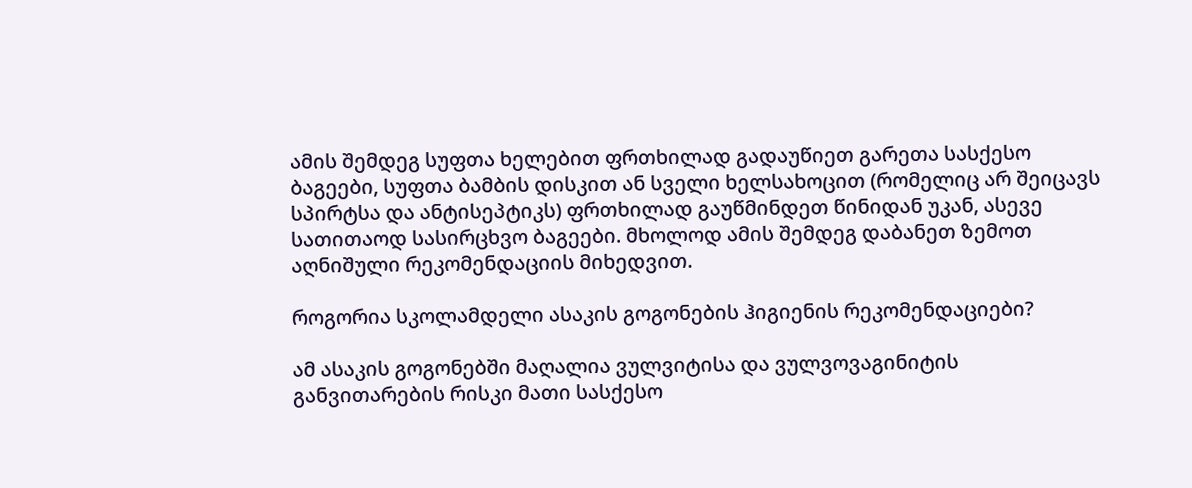ამის შემდეგ სუფთა ხელებით ფრთხილად გადაუწიეთ გარეთა სასქესო ბაგეები, სუფთა ბამბის დისკით ან სველი ხელსახოცით (რომელიც არ შეიცავს სპირტსა და ანტისეპტიკს) ფრთხილად გაუწმინდეთ წინიდან უკან, ასევე სათითაოდ სასირცხვო ბაგეები. მხოლოდ ამის შემდეგ დაბანეთ ზემოთ აღნიშული რეკომენდაციის მიხედვით.

როგორია სკოლამდელი ასაკის გოგონების ჰიგიენის რეკომენდაციები?

ამ ასაკის გოგონებში მაღალია ვულვიტისა და ვულვოვაგინიტის განვითარების რისკი მათი სასქესო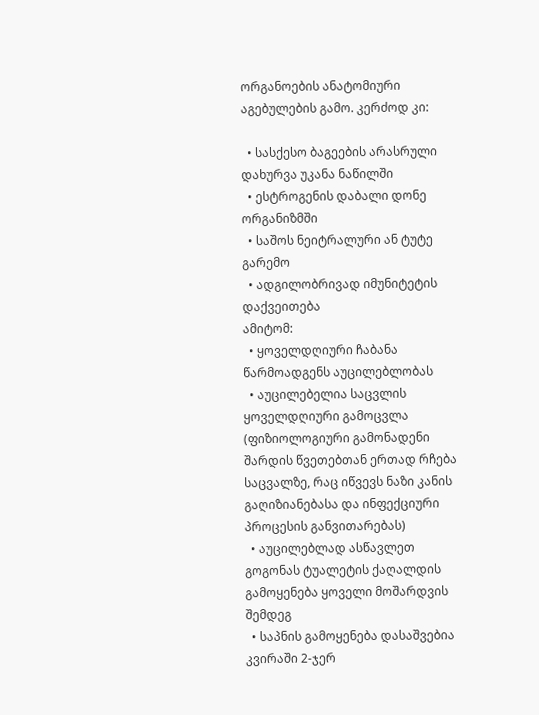ორგანოების ანატომიური აგებულების გამო. კერძოდ კი:

  • სასქესო ბაგეების არასრული დახურვა უკანა ნაწილში
  • ესტროგენის დაბალი დონე ორგანიზმში
  • საშოს ნეიტრალური ან ტუტე გარემო
  • ადგილობრივად იმუნიტეტის დაქვეითება
ამიტომ:
  • ყოველდღიური ჩაბანა წარმოადგენს აუცილებლობას
  • აუცილებელია საცვლის ყოველდღიური გამოცვლა (ფიზიოლოგიური გამონადენი შარდის წვეთებთან ერთად რჩება საცვალზე, რაც იწვევს ნაზი კანის გაღიზიანებასა და ინფექციური პროცესის განვითარებას)
  • აუცილებლად ასწავლეთ გოგონას ტუალეტის ქაღალდის გამოყენება ყოველი მოშარდვის შემდეგ
  • საპნის გამოყენება დასაშვებია კვირაში 2-ჯერ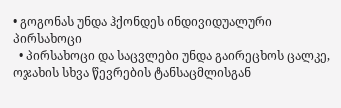• გოგონას უნდა ჰქონდეს ინდივიდუალური პირსახოცი
  • პირსახოცი და საცვლები უნდა გაირეცხოს ცალკე, ოჯახის სხვა წევრების ტანსაცმლისგან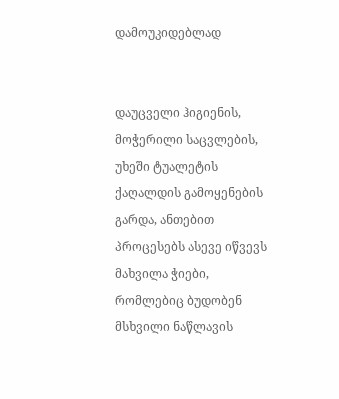დამოუკიდებლად


დაუცველი ჰიგიენის, მოჭერილი საცვლების, უხეში ტუალეტის ქაღალდის გამოყენების გარდა, ანთებით პროცესებს ასევე იწვევს მახვილა ჭიები, რომლებიც ბუდობენ მსხვილი ნაწლავის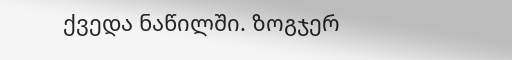ქვედა ნაწილში. ზოგჯერ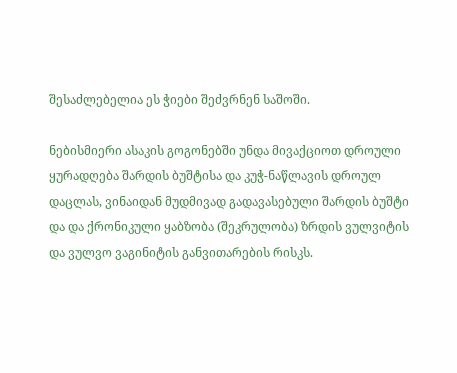შესაძლებელია ეს ჭიები შეძვრნენ საშოში.

ნებისმიერი ასაკის გოგონებში უნდა მივაქციოთ დროული ყურადღება შარდის ბუშტისა და კუჭ-ნაწლავის დროულ დაცლას, ვინაიდან მუდმივად გადავასებული შარდის ბუშტი და და ქრონიკული ყაბზობა (შეკრულობა) ზრდის ვულვიტის და ვულვო ვაგინიტის განვითარების რისკს.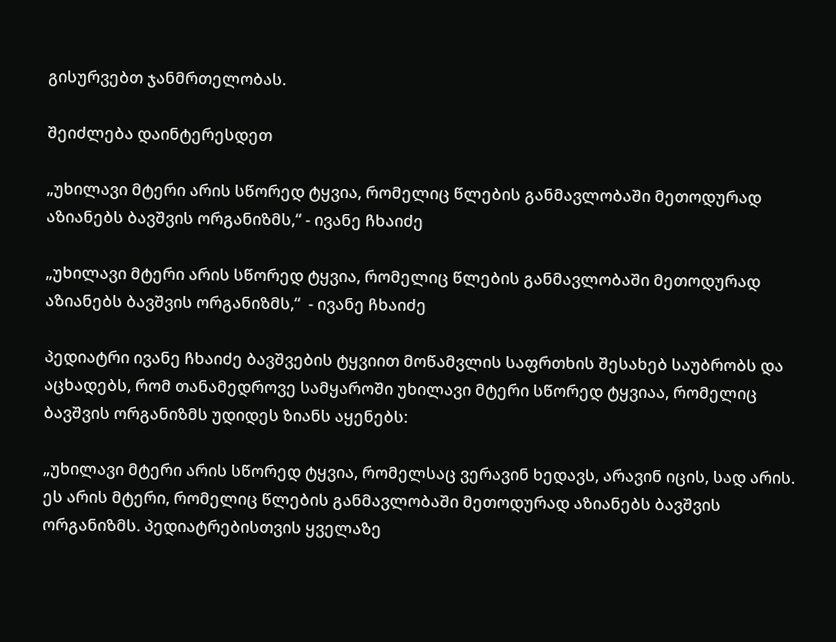გისურვებთ ჯანმრთელობას.

შეიძლება დაინტერესდეთ

„უხილავი მტერი არის სწორედ ტყვია, რომელიც წლების განმავლობაში მეთოდურად აზიანებს ბავშვის ორგანიზმს,“ - ივანე ჩხაიძე

„უხილავი მტერი არის სწორედ ტყვია, რომელიც წლების განმავლობაში მეთოდურად აზიანებს ბავშვის ორგანიზმს,“  - ივანე ჩხაიძე

პედიატრი ივანე ჩხაიძე ბავშვების ტყვიით მოწამვლის საფრთხის შესახებ საუბრობს და აცხადებს, რომ თანამედროვე სამყაროში უხილავი მტერი სწორედ ტყვიაა, რომელიც ბავშვის ორგანიზმს უდიდეს ზიანს აყენებს:

„უხილავი მტერი არის სწორედ ტყვია, რომელსაც ვერავინ ხედავს, არავინ იცის, სად არის. ეს არის მტერი, რომელიც წლების განმავლობაში მეთოდურად აზიანებს ბავშვის ორგანიზმს. პედიატრებისთვის ყველაზე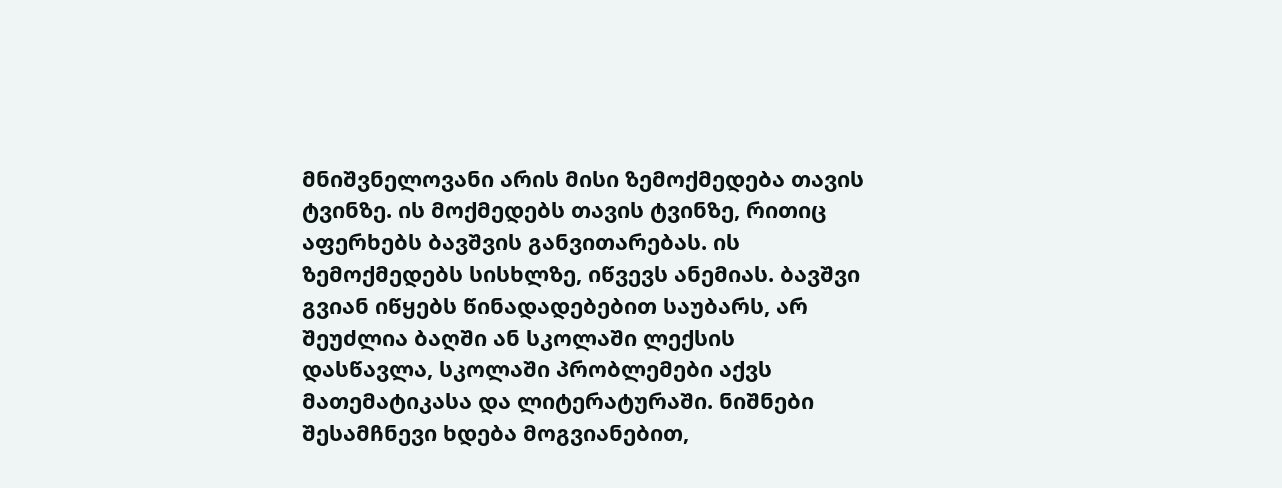მნიშვნელოვანი არის მისი ზემოქმედება თავის ტვინზე. ის მოქმედებს თავის ტვინზე, რითიც აფერხებს ბავშვის განვითარებას. ის ზემოქმედებს სისხლზე, იწვევს ანემიას. ბავშვი გვიან იწყებს წინადადებებით საუბარს, არ შეუძლია ბაღში ან სკოლაში ლექსის დასწავლა, სკოლაში პრობლემები აქვს მათემატიკასა და ლიტერატურაში. ნიშნები შესამჩნევი ხდება მოგვიანებით,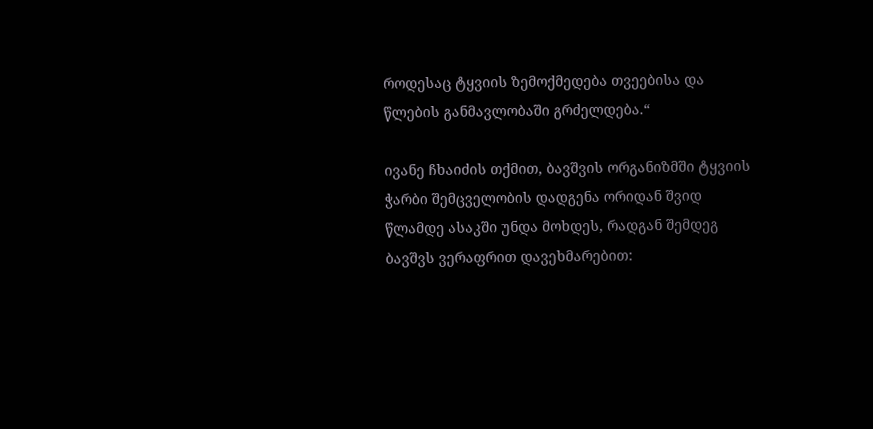როდესაც ტყვიის ზემოქმედება თვეებისა და წლების განმავლობაში გრძელდება.“

ივანე ჩხაიძის თქმით, ბავშვის ორგანიზმში ტყვიის ჭარბი შემცველობის დადგენა ორიდან შვიდ წლამდე ასაკში უნდა მოხდეს, რადგან შემდეგ ბავშვს ვერაფრით დავეხმარებით: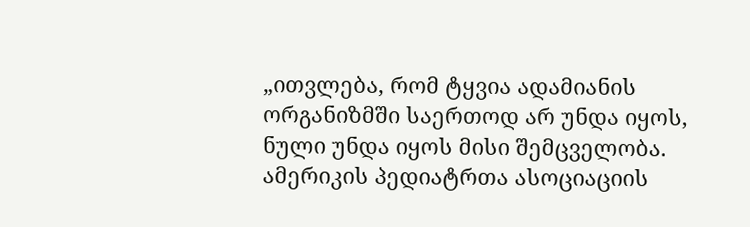„ითვლება, რომ ტყვია ადამიანის ორგანიზმში საერთოდ არ უნდა იყოს, ნული უნდა იყოს მისი შემცველობა. ამერიკის პედიატრთა ასოციაციის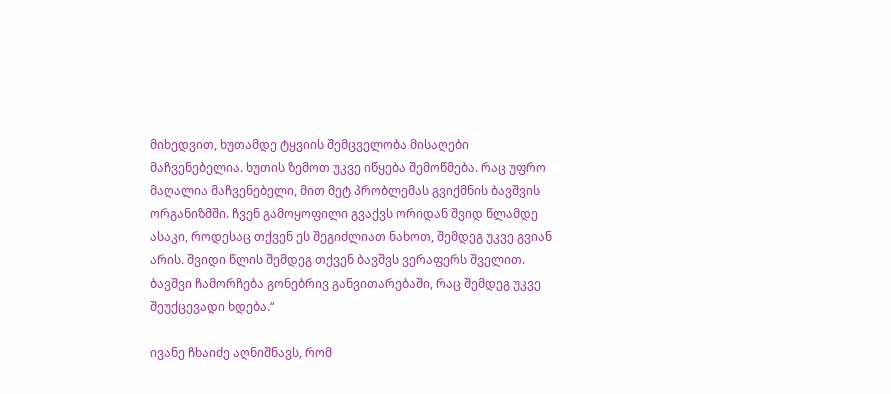მიხედვით, ხუთამდე ტყვიის შემცველობა მისაღები მაჩვენებელია. ხუთის ზემოთ უკვე იწყება შემოწმება. რაც უფრო მაღალია მაჩვენებელი, მით მეტ პრობლემას გვიქმნის ბავშვის ორგანიზმში. ჩვენ გამოყოფილი გვაქვს ორიდან შვიდ წლამდე ასაკი, როდესაც თქვენ ეს შეგიძლიათ ნახოთ, შემდეგ უკვე გვიან არის. შვიდი წლის შემდეგ თქვენ ბავშვს ვერაფერს შველით. ბავშვი ჩამორჩება გონებრივ განვითარებაში, რაც შემდეგ უკვე შეუქცევადი ხდება.“

ივანე ჩხაიძე აღნიშნავს, რომ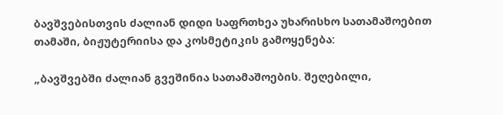ბავშვებისთვის ძალიან დიდი საფრთხეა უხარისხო სათამაშოებით თამაში, ბიჟუტერიისა და კოსმეტიკის გამოყენება:

„ბავშვებში ძალიან გვეშინია სათამაშოების. შეღებილი,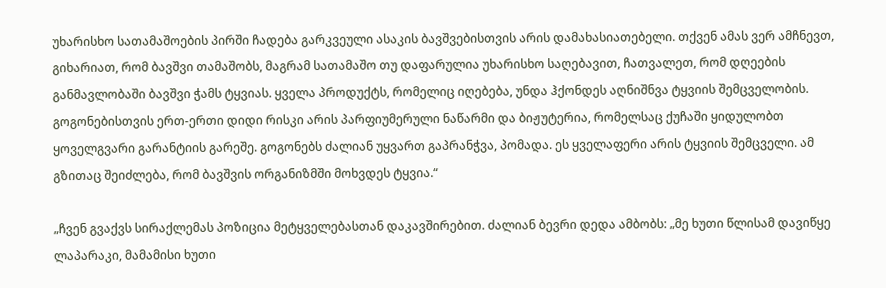უხარისხო სათამაშოების პირში ჩადება გარკვეული ასაკის ბავშვებისთვის არის დამახასიათებელი. თქვენ ამას ვერ ამჩნევთ, გიხარიათ, რომ ბავშვი თამაშობს, მაგრამ სათამაშო თუ დაფარულია უხარისხო საღებავით, ჩათვალეთ, რომ დღეების განმავლობაში ბავშვი ჭამს ტყვიას. ყველა პროდუქტს, რომელიც იღებება, უნდა ჰქონდეს აღნიშნვა ტყვიის შემცველობის. გოგონებისთვის ერთ-ერთი დიდი რისკი არის პარფიუმერული ნაწარმი და ბიჟუტერია, რომელსაც ქუჩაში ყიდულობთ ყოველგვარი გარანტიის გარეშე. გოგონებს ძალიან უყვართ გაპრანჭვა, პომადა. ეს ყველაფერი არის ტყვიის შემცველი. ამ გზითაც შეიძლება, რომ ბავშვის ორგანიზმში მოხვდეს ტყვია.“

„ჩვენ გვაქვს სირაქლემას პოზიცია მეტყველებასთან დაკავშირებით. ძალიან ბევრი დედა ამბობს: „მე ხუთი წლისამ დავიწყე ლაპარაკი, მამამისი ხუთი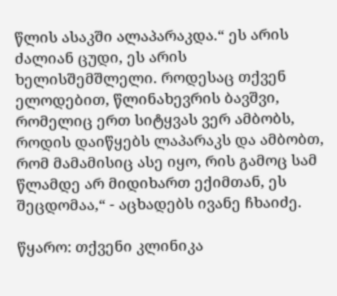წლის ასაკში ალაპარაკდა.“ ეს არის ძალიან ცუდი, ეს არის ხელისშემშლელი. როდესაც თქვენ ელოდებით, წლინახევრის ბავშვი, რომელიც ერთ სიტყვას ვერ ამბობს, როდის დაიწყებს ლაპარაკს და ამბობთ, რომ მამამისიც ასე იყო, რის გამოც სამ წლამდე არ მიდიხართ ექიმთან, ეს შეცდომაა,“ - აცხადებს ივანე ჩხაიძე.

წყარო: თქვენი კლინიკა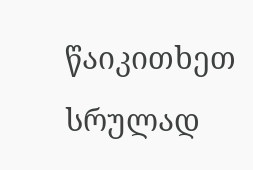წაიკითხეთ სრულად